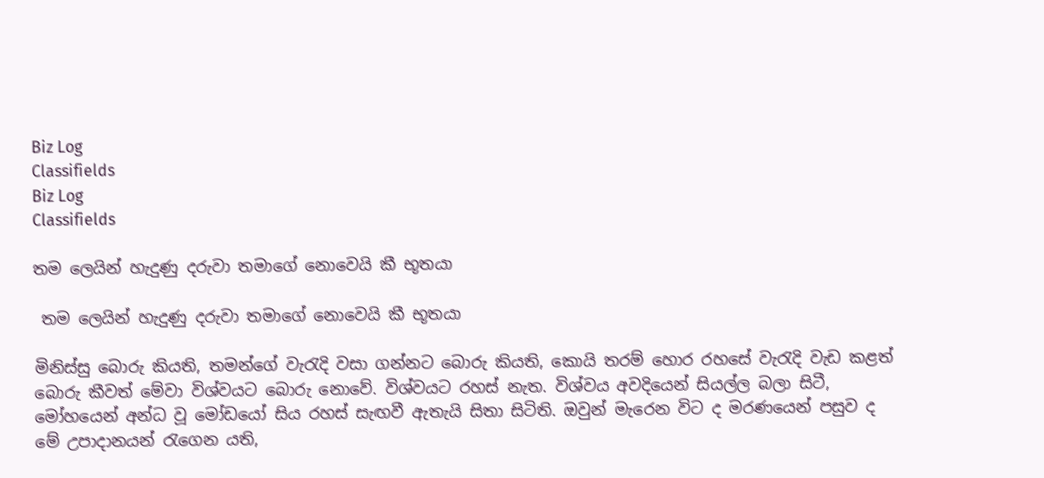Biz Log
Classifields
Biz Log
Classifields

තම ලෙයින් හැදුණු දරුවා තමාගේ නොවෙයි කී භූතයා

 තම ලෙයින් හැදුණු දරුවා තමාගේ නොවෙයි කී භූතයා

මිනිස්සු බොරු කියති, තමන්ගේ වැරැදි වසා ගන්නට බොරු කියති, කොයි තරම් හොර රහසේ වැරැදි වැඩ කළත් බොරු කීවත් මේවා විශ්වයට බොරු නොවේ. විශ්වයට රහස් නැත. විශ්වය අවදියෙන් සියල්ල බලා සිටී, මෝහයෙන් අන්ධ වූ මෝඩයෝ සිය රහස් සැඟවී ඇතැයි සිතා සිටිති. ඔවුන් මැරෙන විට ද මරණයෙන් පසුව ද මේ උපාදානයන් රැගෙන යති,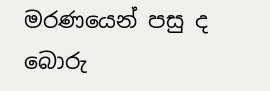මරණයෙන් පසු ද බොරු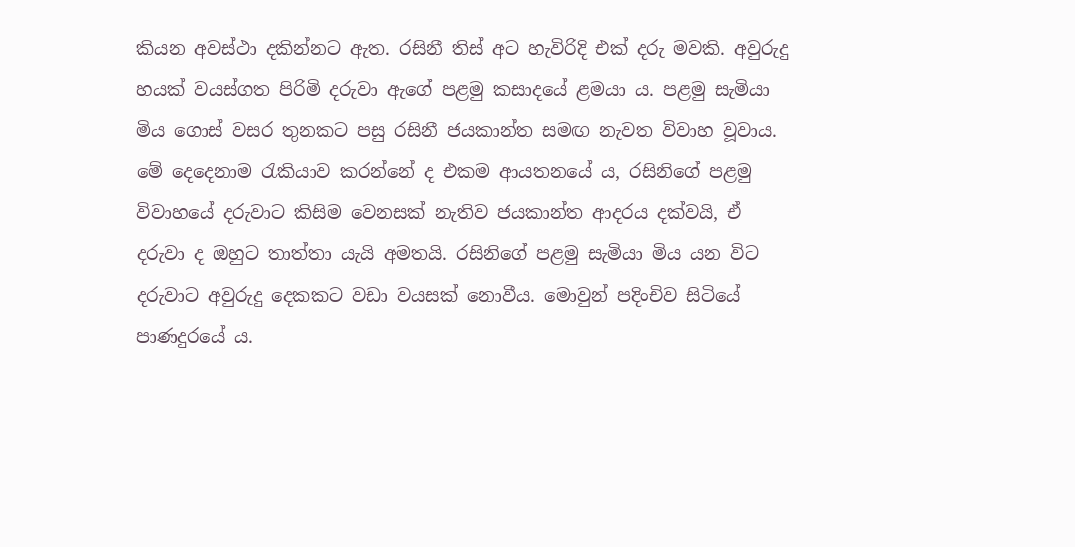කියන අවස්ථා දකින්නට ඇත. රසිනී තිස් අට හැවිරිදි එක් දරු මවකි. අවුරුදු හයක් වයස්ගත පිරිමි දරුවා ඇගේ පළමු කසාදයේ ළමයා ය. පළමු සැමියා මිය ගොස් වසර තුනකට පසු රසිනී ජයකාන්ත සමඟ නැවත විවාහ වූවාය. මේ දෙදෙනාම රැකියාව කරන්නේ ද එකම ආයතනයේ ය, රසිනිගේ පළමු විවාහයේ දරුවාට කිසිම වෙනසක් නැතිව ජයකාන්ත ආදරය දක්වයි, ඒ දරුවා ද ඔහුට තාත්තා යැයි අමතයි. රසිනිගේ පළමු සැමියා මිය යන විට දරුවාට අවුරුදු දෙකකට වඩා වයසක් නොවීය. මොවුන් පදිංචිව සිටියේ පාණදුරයේ ය.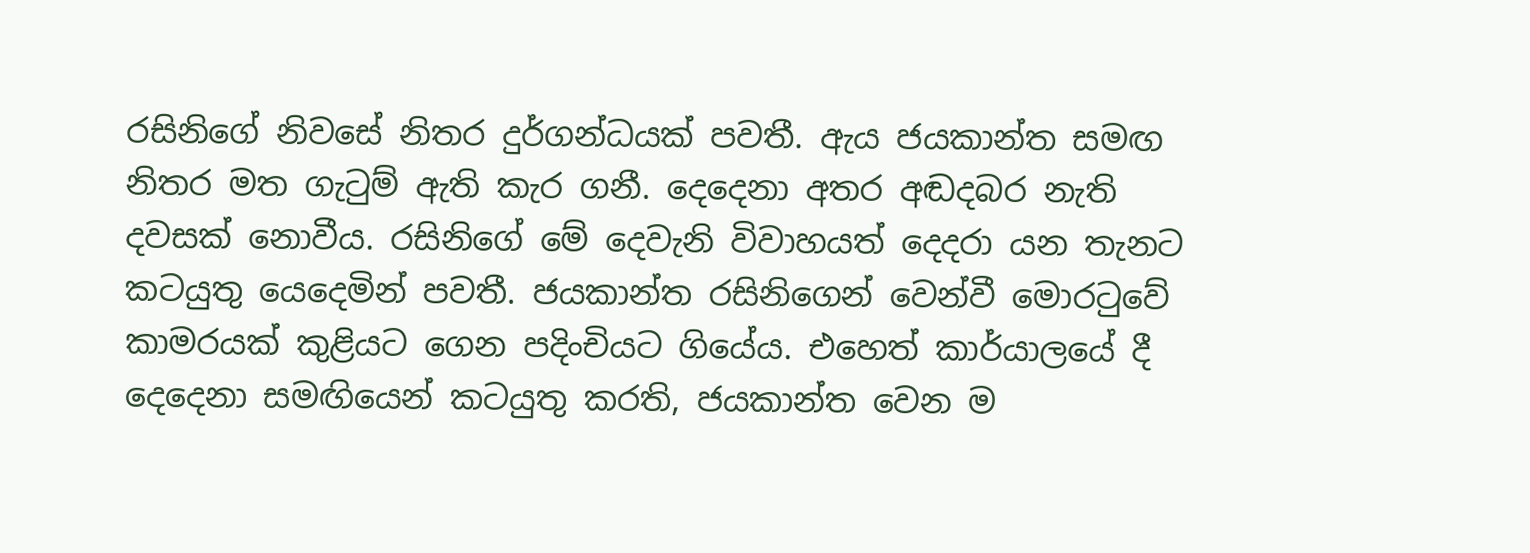රසිනිගේ නිවසේ නිතර දුර්ගන්ධයක් පවතී. ඇය ජයකාන්ත සමඟ නිතර මත ගැටුම් ඇති කැර ගනී. දෙදෙනා අතර අඬදබර නැති දවසක් නොවීය. රසිනිගේ මේ දෙවැනි විවාහයත් දෙදරා යන තැනට කටයුතු යෙදෙමින් පවතී. ජයකාන්ත රසිනිගෙන් වෙන්වී මොරටුවේ කාමරයක් කුළියට ගෙන පදිංචියට ගියේය. එහෙත් කාර්යාලයේ දී දෙදෙනා සමඟියෙන් කටයුතු කරති, ජයකාන්ත වෙන ම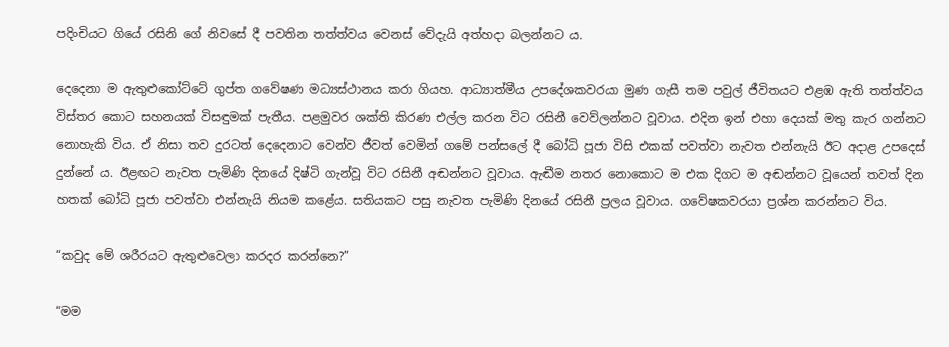පදිංචියට ගියේ රසිනි ගේ නිවසේ දී පවතින තත්ත්වය වෙනස් වේදැයි අත්හදා බලන්නට ය.

දෙදෙනා ම ඇතුළුකෝට්ටේ ගුප්ත ගවේෂණ මධ්‍යස්ථානය කරා ගියහ. ආධ්‍යාත්මීය උපදේශකවරයා මුණ ගැසී තම පවුල් ජීවිතයට එළඹ ඇති තත්ත්වය විස්තර කොට සහනයක් විසඳුමක් පැතීය. පළමුවර ශක්ති කිරණ එල්ල කරන විට රසිනී වෙව්ලන්නට වූවාය. එදින ඉන් එහා දෙයක් මතු කැර ගන්නට නොහැකි විය. ඒ නිසා තව දුරටත් දෙදෙනාට වෙන්ව ජීවත් වෙමින් ගමේ පන්සලේ දී බෝධි පූජා විසි එකක් පවත්වා නැවත එන්නැයි ඊට අදාළ උපදෙස් දුන්නේ ය. ඊළඟට නැවත පැමිණි දිනයේ දිෂ්ටි ගැන්වූ විට රසිනී අඬන්නට වූවාය. ඇඬීම නතර නොකොට ම එක දිගට ම අඬන්නට වූයෙන් තවත් දින හතක් බෝධි පූජා පවත්වා එන්නැයි නියම කළේය. සතියකට පසු නැවත පැමිණි දිනයේ රසිනී ප්‍රලය වූවාය. ගවේෂකවරයා ප්‍රශ්න කරන්නට විය.

“කවුද මේ ශරීරයට ඇතුළුවෙලා කරදර කරන්නෙ?”

“මම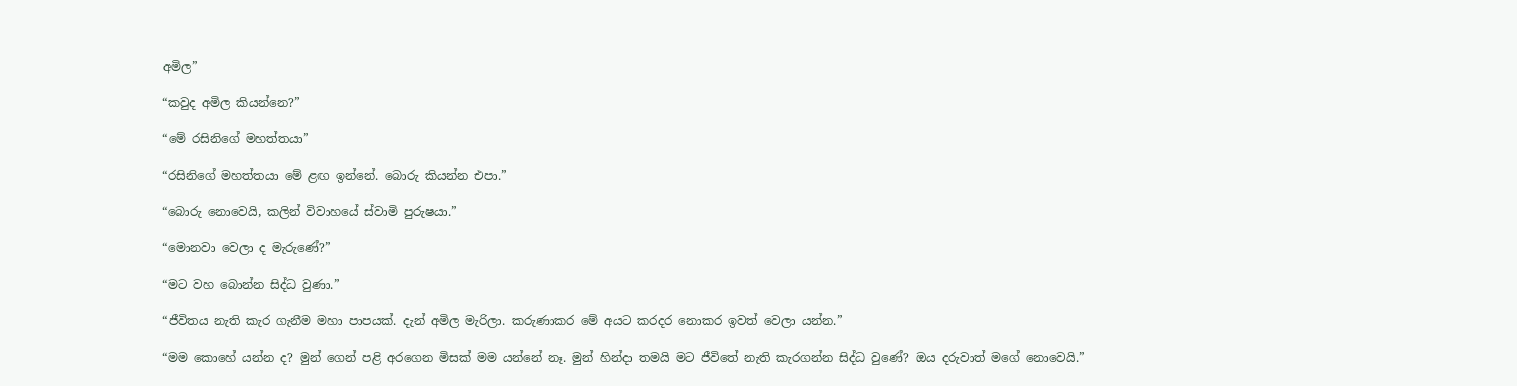අමිල”

“කවුද අමිල කියන්නෙ?”

“මේ රසිනිගේ මහත්තයා”

“රසිනිගේ මහත්තයා මේ ළඟ ඉන්නේ. බොරු කියන්න එපා.”

“බොරු නොවෙයි, කලින් විවාහයේ ස්වාමි පුරුෂයා.”

“මොනවා වෙලා ද මැරුණේ?”

“මට වහ බොන්න සිද්ධ වුණා.”

“ජීවිතය නැති කැර ගැනීම මහා පාපයක්. දැන් අමිල මැරිලා. කරුණාකර මේ අයට කරදර නොකර ඉවත් වෙලා යන්න.”

“මම කොහේ යන්න ද? මුන් ගෙන් පළි අරගෙන මිසක් මම යන්නේ නෑ. මුන් හින්දා තමයි මට ජීවිතේ නැති කැරගන්න සිද්ධ වුණේ? ඔය දරුවාත් මගේ නොවෙයි.”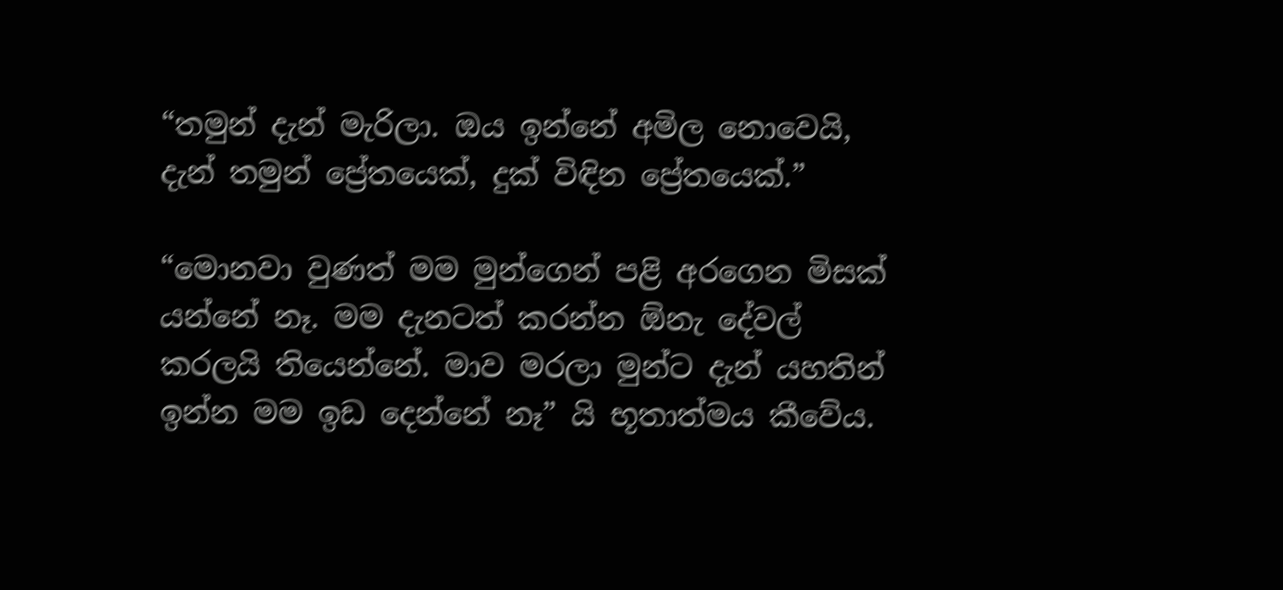“තමුන් දැන් මැරිලා. ඔය ඉන්නේ අමිල නොවෙයි, දැන් තමුන් ප්‍රේතයෙක්, දුක් විඳින ප්‍රේතයෙක්.”

“මොනවා වුණත් මම මුන්ගෙන් පළි අරගෙන මිසක් යන්නේ නෑ. මම දැනටත් කරන්න ඕනැ දේවල් කරලයි තියෙන්නේ. මාව මරලා මුන්ට දැන් යහතින් ඉන්න මම ඉඩ දෙන්නේ නෑ” යි භූතාත්මය කීවේය.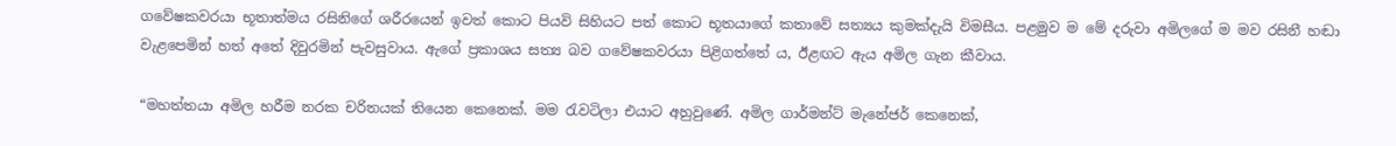ගවේෂකවරයා භූතාත්මය රසිනිගේ ශරීරයෙන් ඉවත් කොට පියවි සිහියට පත් කොට භූතයාගේ කතාවේ සත්‍යය කුමක්දැයි විමසීය. පළමුව ම මේ දරුවා අමිලගේ ම මව රසිනී හඬා වැළපෙමින් හත් අතේ දිවුරමින් පැවසුවාය. ඇගේ ප්‍රකාශය සත්‍ය බව ගවේෂකවරයා පිළිගත්තේ ය, ඊළඟට ඇය අමිල ගැන කීවාය.

“මහත්තයා අමිල හරීම නරක චරිතයක් තියෙන කෙනෙක්. මම රැවටිලා එයාට අහුවුණේ. අමිල ගාර්මන්ට් මැනේජර් කෙනෙක්,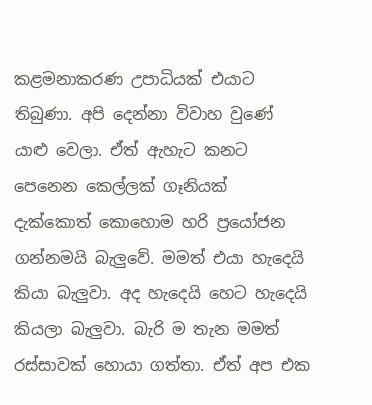කළමනාකරණ උපාධියක් එයාට තිබුණා. අපි දෙන්නා විවාහ වුණේ යාළු වෙලා. ඒත් ඇහැට කනට පෙනෙන කෙල්ලක් ගෑනියක් දැක්කොත් කොහොම හරි ප්‍රයෝජන ගන්නමයි බැලුවේ. මමත් එයා හැදෙයි කියා බැලුවා. අද හැදෙයි හෙට හැදෙයි කියලා බැලුවා. බැරි ම තැන මමත් රස්සාවක් හොයා ගත්තා. ඒත් අප එක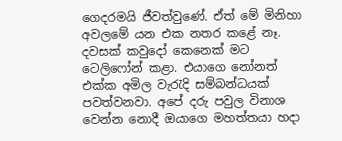ගෙදරමයි ජීවත්වුණේ. ඒත් මේ මිනිහා අවලමේ යන එක නතර කළේ නෑ. දවසක් කවුදෝ කෙනෙක් මට ටෙලිෆෝන් කළා. එයාගෙ නෝනත් එක්ක අමිල වැරැදි සම්බන්ධයක් පවත්වනවා. අපේ දරු පවුල විනාශ වෙන්න නොදී ඔයාගෙ මහත්තයා හදා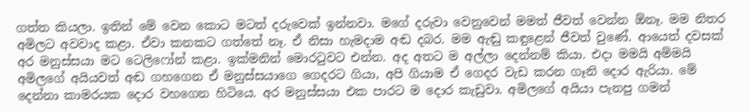ගත්ත කියලා. ඉතින් මේ වෙන කොට මටත් දරුවෙක් ඉන්නවා. මගේ දරුවා වෙනුවෙන් මමත් ජීවත් වෙන්න ඕනෑ. මම නිතර අමිලට අවවාද කළා. ඒවා කනකට ගත්තේ නෑ. ඒ නිසා හැමදාම අඬ දබර. මම ඇඬු කඳුළෙන් ජීවත් වුණේ. ආයෙත් දවසක් අර මනුස්සයා මට ටෙලිෆෝන් කළා. ඉක්මනින් මොරටුවට එන්න. අද අතට ම අල්ලා දෙන්නම් කියා. එදා මමයි අම්මයි අමිලගේ අයියවත් අඬ ගහගෙන ඒ මනුස්සයාගෙ ගෙදරට ගියා, අපි ගියාම ඒ ගෙදර වැඩ කරන ගෑනි දොර ඇරියා. මේ දෙන්නා කාමරයක දොර වහගෙන හිටියෙ. අර මනුස්සයා එක පාරට ම දොර කැඩුවා. අමිලගේ අයියා පැනපු ගමන්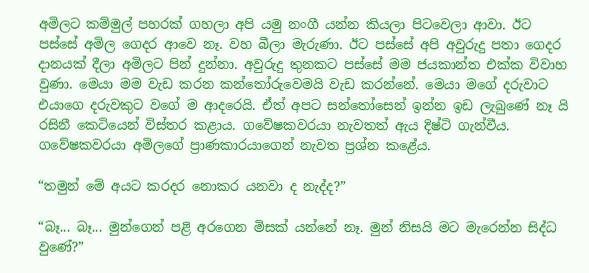අමිලට කම්මුල් පහරක් ගහලා අපි යමු නංගී යන්න කියලා පිටවෙලා ආවා. ඊට පස්සේ අමිල ගෙදර ආවෙ නෑ. වහ බීලා මැරුණා. ඊට පස්සේ අපි අවුරුදු පතා ගෙදර දානයක් දීලා අමිලට පින් දුන්නා. අවුරුදු තුනකට පස්සේ මම ජයකාන්ත එක්ක විවාහ වුණා. මෙයා මම වැඩ කරන කන්තෝරුවෙමයි වැඩ කරන්නේ. මෙයා මගේ දරුවාට එයාගෙ දරුවකුට වගේ ම ආදරෙයි. ඒත් අපට සන්තෝසෙන් ඉන්න ඉඩ ලැබුණේ නෑ යි රසිනී කෙටියෙන් විස්තර කළාය. ගවේෂකවරයා නැවතත් ඇය දිෂ්ටි ගැන්වීය. ගවේෂකවරයා අමිලගේ ප්‍රාණකාරයාගෙන් නැවත ප්‍රශ්න කළේය.

“තමුන් මේ අයට කරදර නොකර යනවා ද නැද්ද?”

“බෑ... බෑ... මුන්ගෙන් පළි අරගෙන මිසක් යන්නේ නෑ. මුන් නිසයි මට මැරෙන්න සිද්ධ වුණේ?”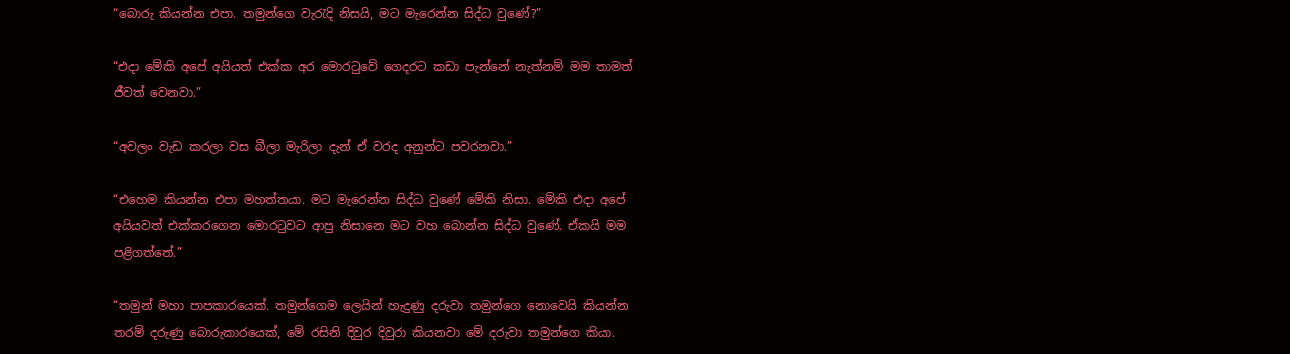“බොරු කියන්න එපා. තමුන්ගෙ වැරැදි නිසයි, මට මැරෙන්න සිද්ධ වුණේ?”

“එදා මේකි අපේ අයියත් එක්ක අර මොරටුවේ ගෙදරට කඩා පැන්නේ නැත්නම් මම තාමත් ජීවත් වෙනවා.”

“අවලං වැඩ කරලා වස බීලා මැරිලා දැන් ඒ වරද අනුන්ට පවරනවා.”

“එහෙම කියන්න එපා මහත්තයා. මට මැරෙන්න සිද්ධ වුණේ මේකි නිසා. මේකි එදා අපේ අයියවත් එක්කරගෙන මොරටුවට ආපු නිසානෙ මට වහ බොන්න සිද්ධ වුණේ. ඒකයි මම පළිගත්තේ.”

“තමුන් මහා පාපකාරයෙක්. තමුන්ගෙම ලෙයින් හැදුණු දරුවා තමුන්ගෙ නොවෙයි කියන්න තරම් දරුණු බොරුකාරයෙක්, මේ රසිනි දිවුර දිවුරා කියනවා මේ දරුවා තමුන්ගෙ කියා.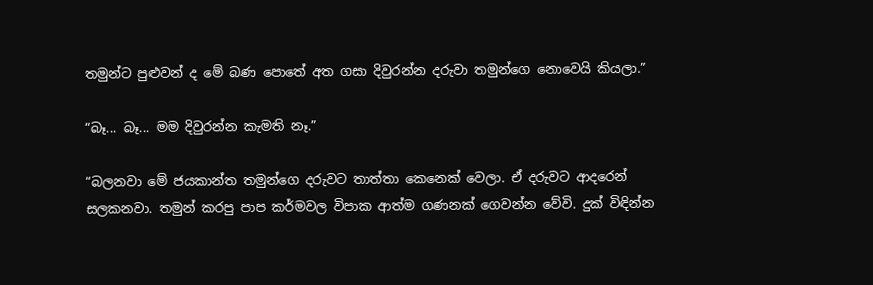තමුන්ට පුළුවන් ද මේ බණ පොතේ අත ගසා දිවුරන්න දරුවා තමුන්ගෙ නොවෙයි කියලා.”

“බෑ... බෑ... මම දිවුරන්න කැමති නෑ.”

“බලනවා මේ ජයකාන්ත තමුන්ගෙ දරුවට තාත්තා කෙනෙක් වෙලා. ඒ දරුවට ආදරෙන් සලකනවා. තමුන් කරපු පාප කර්මවල විපාක ආත්ම ගණනක් ගෙවන්න වේවි. දුක් විඳින්න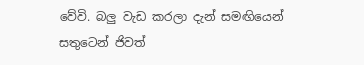වේවි. බලු වැඩ කරලා දැන් සමඟියෙන් සතුටෙන් ජිවත්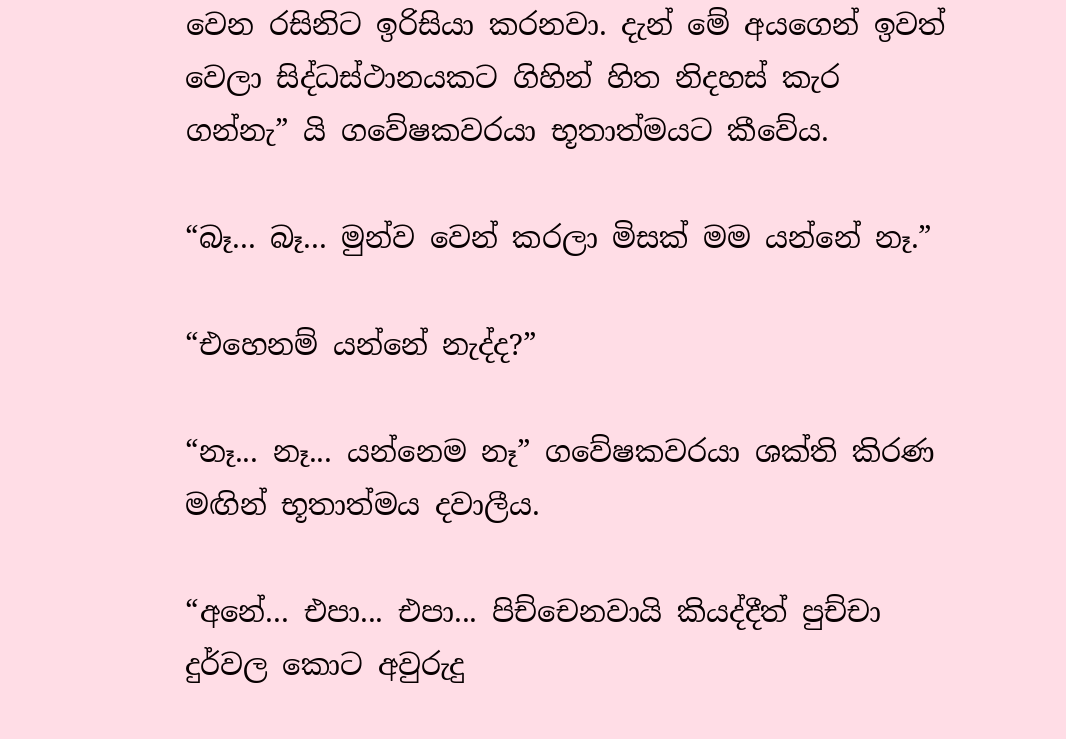වෙන රසිනිට ඉරිසියා කරනවා. දැන් මේ අයගෙන් ඉවත් වෙලා සිද්ධස්ථානයකට ගිහින් හිත නිදහස් කැර ගන්නැ” යි ගවේෂකවරයා භූතාත්මයට කීවේය.

“බෑ... බෑ... මුන්ව වෙන් කරලා මිසක් මම යන්නේ නෑ.”

“එහෙනම් යන්නේ නැද්ද?”

“නෑ... නෑ... යන්නෙම නෑ” ගවේෂකවරයා ශක්ති කිරණ මඟින් භූතාත්මය දවාලීය.

“අනේ... එපා... එපා... පිච්චෙනවායි කියද්දීත් පුච්චා දුර්වල කොට අවුරුදු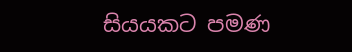සියයකට පමණ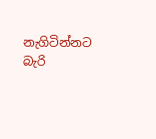නැගිටින්නට බැරි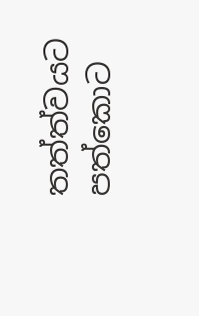තත්ත්වයට පත්කොට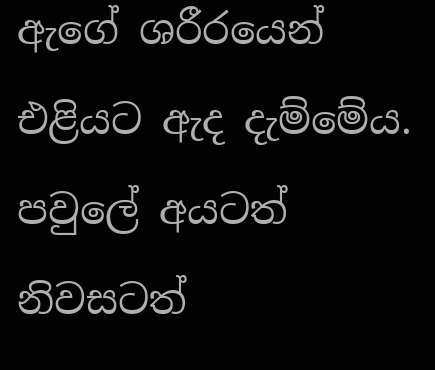ඇගේ ශරීරයෙන් එළියට ඇද දැම්මේය. පවුලේ අයටත් නිවසටත්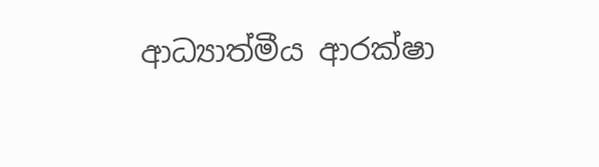ආධ්‍යාත්මීය ආරක්ෂා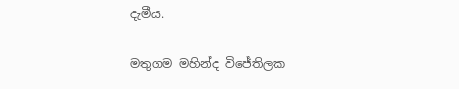දැමීය.

මතුගම මහින්ද විජේතිලක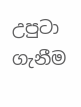උපුටා ගැනීම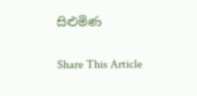සිළුමිණ

Share This Article